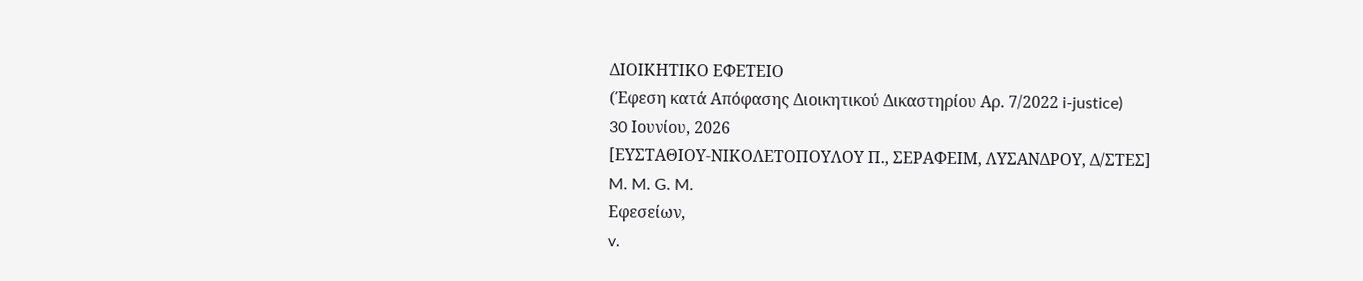ΔΙΟΙΚΗΤΙΚΟ ΕΦΕΤΕΙΟ
(Έφεση κατά Απόφασης Διοικητικού Δικαστηρίου Αρ. 7/2022 i-justice)
30 Ioυνίου, 2026
[ΕΥΣΤΑΘΙΟΥ-ΝΙΚΟΛΕΤΟΠΟΥΛΟΥ Π., ΣΕΡΑΦΕΙΜ, ΛΥΣΑΝΔΡΟΥ, Δ/ΣΤΕΣ]
M. M. G. M.
Εφεσείων,
v.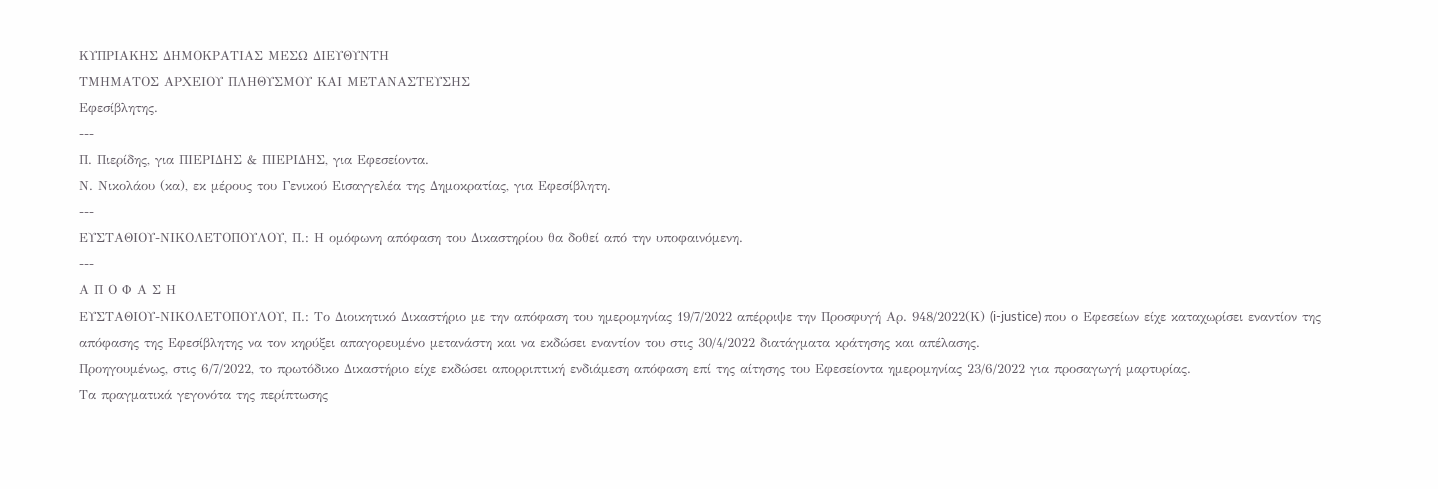KΥΠΡΙΑΚΗΣ ΔΗΜΟΚΡΑΤΙΑΣ ΜΕΣΩ ΔΙΕΥΘΥΝΤΗ
ΤΜΗΜΑΤΟΣ ΑΡΧΕΙΟΥ ΠΛΗΘΥΣΜΟΥ ΚΑΙ ΜΕΤΑΝΑΣΤΕΥΣΗΣ
Εφεσίβλητης.
---
Π. Πιερίδης, για ΠΙΕΡΙΔΗΣ & ΠΙΕΡΙΔΗΣ, για Εφεσείοντα.
Ν. Νικολάου (κα), εκ μέρους του Γενικού Εισαγγελέα της Δημοκρατίας, για Εφεσίβλητη.
---
ΕΥΣΤΑΘΙΟΥ-ΝΙΚΟΛΕΤΟΠΟΥΛΟΥ, Π.: Η ομόφωνη απόφαση του Δικαστηρίου θα δοθεί από την υποφαινόμενη.
---
Α Π Ο Φ Α Σ Η
ΕΥΣΤΑΘΙΟΥ-ΝΙΚΟΛΕΤΟΠΟΥΛΟΥ, Π.: Το Διοικητικό Δικαστήριο με την απόφαση του ημερομηνίας 19/7/2022 απέρριψε την Προσφυγή Αρ. 948/2022(Κ) (i-justice) που ο Εφεσείων είχε καταχωρίσει εναντίον της απόφασης της Εφεσίβλητης να τον κηρύξει απαγορευμένο μετανάστη και να εκδώσει εναντίον του στις 30/4/2022 διατάγματα κράτησης και απέλασης.
Προηγουμένως, στις 6/7/2022, το πρωτόδικο Δικαστήριο είχε εκδώσει απορριπτική ενδιάμεση απόφαση επί της αίτησης του Εφεσείοντα ημερομηνίας 23/6/2022 για προσαγωγή μαρτυρίας.
Τα πραγματικά γεγονότα της περίπτωσης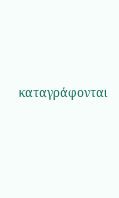καταγράφονται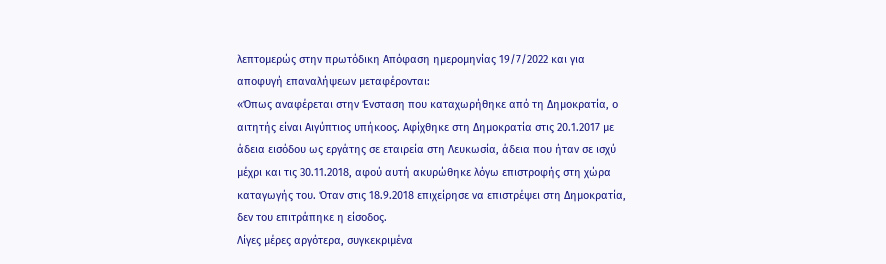λεπτομερώς στην πρωτόδικη Απόφαση ημερομηνίας 19/7/2022 και για αποφυγή επαναλήψεων μεταφέρονται:
«Όπως αναφέρεται στην Ένσταση που καταχωρήθηκε από τη Δημοκρατία, ο αιτητής είναι Αιγύπτιος υπήκοος. Αφίχθηκε στη Δημοκρατία στις 20.1.2017 με άδεια εισόδου ως εργάτης σε εταιρεία στη Λευκωσία, άδεια που ήταν σε ισχύ μέχρι και τις 30.11.2018, αφού αυτή ακυρώθηκε λόγω επιστροφής στη χώρα καταγωγής του. Όταν στις 18.9.2018 επιχείρησε να επιστρέψει στη Δημοκρατία, δεν του επιτράπηκε η είσοδος.
Λίγες μέρες αργότερα, συγκεκριμένα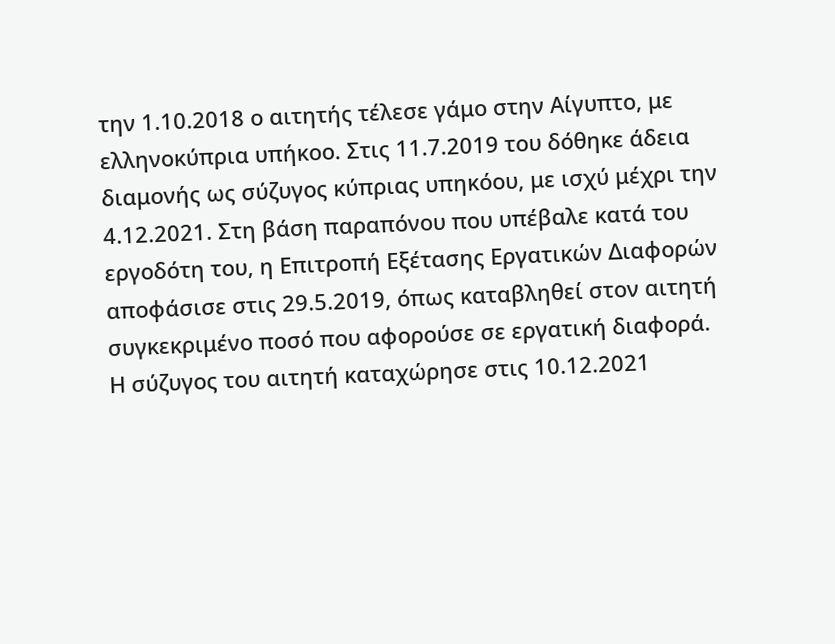την 1.10.2018 ο αιτητής τέλεσε γάμο στην Αίγυπτο, με ελληνοκύπρια υπήκοο. Στις 11.7.2019 του δόθηκε άδεια διαμονής ως σύζυγος κύπριας υπηκόου, με ισχύ μέχρι την 4.12.2021. Στη βάση παραπόνου που υπέβαλε κατά του εργοδότη του, η Επιτροπή Εξέτασης Εργατικών Διαφορών αποφάσισε στις 29.5.2019, όπως καταβληθεί στον αιτητή συγκεκριμένο ποσό που αφορούσε σε εργατική διαφορά.
Η σύζυγος του αιτητή καταχώρησε στις 10.12.2021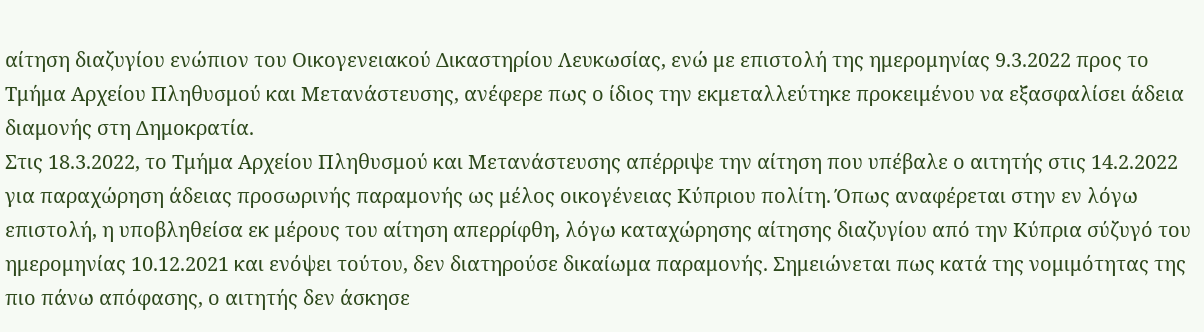αίτηση διαζυγίου ενώπιον του Οικογενειακού Δικαστηρίου Λευκωσίας, ενώ με επιστολή της ημερομηνίας 9.3.2022 προς το Τμήμα Αρχείου Πληθυσμού και Μετανάστευσης, ανέφερε πως ο ίδιος την εκμεταλλεύτηκε προκειμένου να εξασφαλίσει άδεια διαμονής στη Δημοκρατία.
Στις 18.3.2022, το Τμήμα Αρχείου Πληθυσμού και Μετανάστευσης απέρριψε την αίτηση που υπέβαλε ο αιτητής στις 14.2.2022 για παραχώρηση άδειας προσωρινής παραμονής ως μέλος οικογένειας Κύπριου πολίτη. Όπως αναφέρεται στην εν λόγω επιστολή, η υποβληθείσα εκ μέρους του αίτηση απερρίφθη, λόγω καταχώρησης αίτησης διαζυγίου από την Κύπρια σύζυγό του ημερομηνίας 10.12.2021 και ενόψει τούτου, δεν διατηρούσε δικαίωμα παραμονής. Σημειώνεται πως κατά της νομιμότητας της πιο πάνω απόφασης, ο αιτητής δεν άσκησε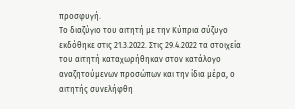προσφυγή.
Το διαζύγιο του αιτητή με την Κύπρια σύζυγο εκδόθηκε στις 21.3.2022. Στις 29.4.2022 τα στοιχεία του αιτητή καταχωρήθηκαν στον κατάλογο αναζητούμενων προσώπων και την ίδια μέρα, ο αιτητής συνελήφθη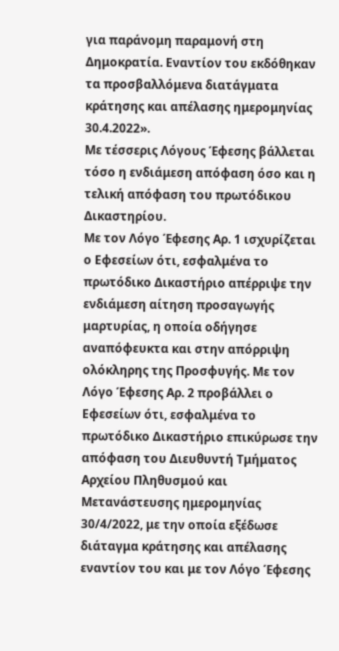για παράνομη παραμονή στη Δημοκρατία. Εναντίον του εκδόθηκαν τα προσβαλλόμενα διατάγματα κράτησης και απέλασης ημερομηνίας 30.4.2022».
Με τέσσερις Λόγους Έφεσης βάλλεται τόσο η ενδιάμεση απόφαση όσο και η τελική απόφαση του πρωτόδικου Δικαστηρίου.
Με τον Λόγο Έφεσης Αρ. 1 ισχυρίζεται ο Εφεσείων ότι, εσφαλμένα το πρωτόδικο Δικαστήριο απέρριψε την ενδιάμεση αίτηση προσαγωγής μαρτυρίας, η οποία οδήγησε αναπόφευκτα και στην απόρριψη ολόκληρης της Προσφυγής. Με τον Λόγο Έφεσης Αρ. 2 προβάλλει ο Εφεσείων ότι, εσφαλμένα το πρωτόδικο Δικαστήριο επικύρωσε την απόφαση του Διευθυντή Τμήματος Αρχείου Πληθυσμού και Μετανάστευσης ημερομηνίας 30/4/2022, με την οποία εξέδωσε διάταγμα κράτησης και απέλασης εναντίον του και με τον Λόγο Έφεσης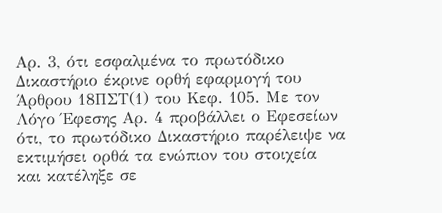Αρ. 3, ότι εσφαλμένα το πρωτόδικο Δικαστήριο έκρινε ορθή εφαρμογή του Άρθρου 18ΠΣΤ(1) του Κεφ. 105. Με τον Λόγο Έφεσης Αρ. 4 προβάλλει ο Εφεσείων ότι, το πρωτόδικο Δικαστήριο παρέλειψε να εκτιμήσει ορθά τα ενώπιoν του στοιχεία και κατέληξε σε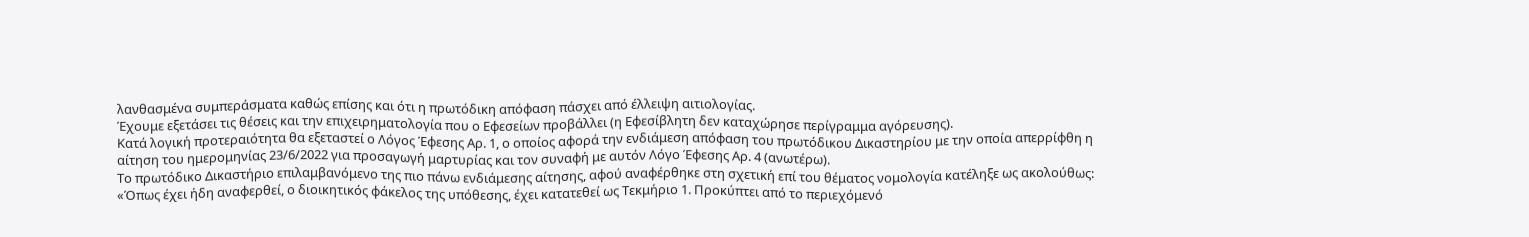λανθασμένα συμπεράσματα καθώς επίσης και ότι η πρωτόδικη απόφαση πάσχει από έλλειψη αιτιολογίας.
Έχουμε εξετάσει τις θέσεις και την επιχειρηματολογία που ο Εφεσείων προβάλλει (η Εφεσίβλητη δεν καταχώρησε περίγραμμα αγόρευσης).
Κατά λογική προτεραιότητα θα εξεταστεί ο Λόγος Έφεσης Αρ. 1, ο οποίος αφορά την ενδιάμεση απόφαση του πρωτόδικου Δικαστηρίου με την οποία απερρίφθη η αίτηση του ημερομηνίας 23/6/2022 για προσαγωγή μαρτυρίας και τον συναφή με αυτόν Λόγο Έφεσης Αρ. 4 (ανωτέρω).
Το πρωτόδικο Δικαστήριο επιλαμβανόμενο της πιο πάνω ενδιάμεσης αίτησης, αφού αναφέρθηκε στη σχετική επί του θέματος νομολογία κατέληξε ως ακολούθως:
«Όπως έχει ήδη αναφερθεί, ο διοικητικός φάκελος της υπόθεσης, έχει κατατεθεί ως Τεκμήριο 1. Προκύπτει από το περιεχόμενό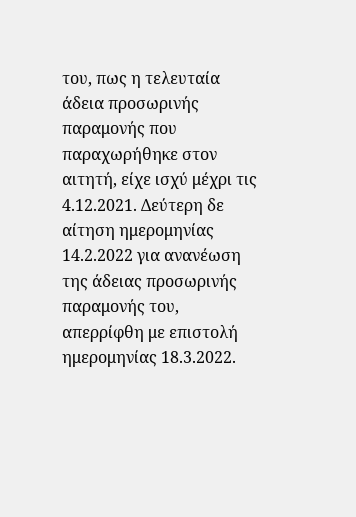του, πως η τελευταία άδεια προσωρινής παραμονής που παραχωρήθηκε στον αιτητή, είχε ισχύ μέχρι τις 4.12.2021. Δεύτερη δε αίτηση ημερομηνίας 14.2.2022 για ανανέωση της άδειας προσωρινής παραμονής του, απερρίφθη με επιστολή ημερομηνίας 18.3.2022.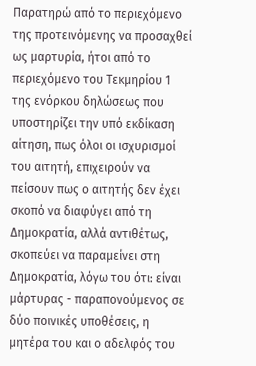Παρατηρώ από το περιεχόμενο της προτεινόμενης να προσαχθεί ως μαρτυρία, ήτοι από το περιεχόμενο του Τεκμηρίου 1 της ενόρκου δηλώσεως που υποστηρίζει την υπό εκδίκαση αίτηση, πως όλοι οι ισχυρισμοί του αιτητή, επιχειρούν να πείσουν πως ο αιτητής δεν έχει σκοπό να διαφύγει από τη Δημοκρατία, αλλά αντιθέτως, σκοπεύει να παραμείνει στη Δημοκρατία, λόγω του ότι: είναι μάρτυρας - παραπονούμενος σε δύο ποινικές υποθέσεις, η μητέρα του και ο αδελφός του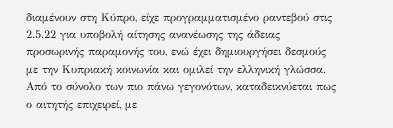διαμένουν στη Κύπρο, είχε προγραμματισμένο ραντεβού στις 2.5.22 για υποβολή αίτησης ανανέωσης της άδειας προσωρινής παραμονής του, ενώ έχει δημιουργήσει δεσμούς με την Κυπριακή κοινωνία και ομιλεί την ελληνική γλώσσα.
Από το σύνολο των πιο πάνω γεγονότων, καταδεικνύεται πως ο αιτητής επιχειρεί, με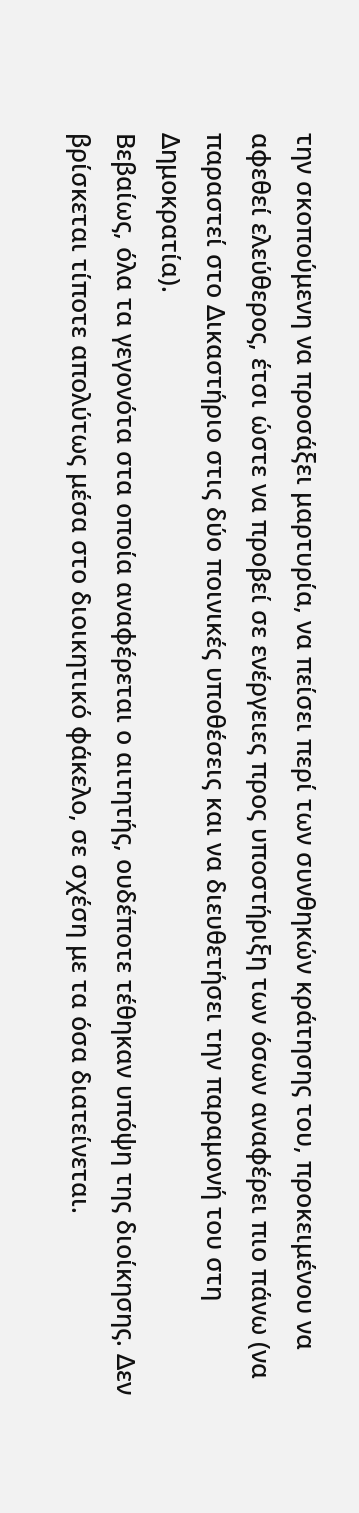την σκοπούμενη να προσάξει μαρτυρία, να πείσει περί των συνθηκών κράτησης του, προκειμένου να αφεθεί ελεύθερος, έτσι ώστε να προβεί σε ενέργειες προς υποστήριξη των όσων αναφέρει πιο πάνω (να παραστεί στο Δικαστήριο στις δύο ποινικές υποθέσεις και να διευθετήσει την παραμονή του στη Δημοκρατία).
Βεβαίως, όλα τα γεγονότα στα οποία αναφέρεται ο αιτητής, ουδέποτε τέθηκαν υπόψη της διοίκησης. Δεν βρίσκεται τίποτε απολύτως μέσα στο διοικητικό φάκελο, σε σχέση με τα όσα διατείνεται.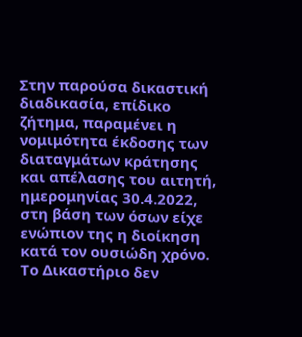Στην παρούσα δικαστική διαδικασία, επίδικο ζήτημα, παραμένει η νομιμότητα έκδοσης των διαταγμάτων κράτησης και απέλασης του αιτητή, ημερομηνίας 30.4.2022, στη βάση των όσων είχε ενώπιον της η διοίκηση κατά τον ουσιώδη χρόνο. Το Δικαστήριο δεν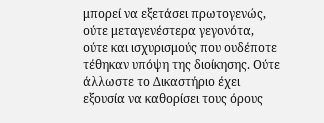μπορεί να εξετάσει πρωτογενώς, ούτε μεταγενέστερα γεγονότα, ούτε και ισχυρισμούς που ουδέποτε τέθηκαν υπόψη της διοίκησης. Ούτε άλλωστε το Δικαστήριο έχει εξουσία να καθορίσει τους όρους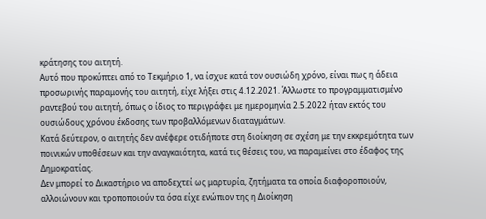κράτησης του αιτητή.
Αυτό που προκύπτει από το Τεκμήριο 1, να ίσχυε κατά τον ουσιώδη χρόνο, είναι πως η άδεια προσωρινής παραμονής του αιτητή, είχε λήξει στις 4.12.2021. Άλλωστε το προγραμματισμένο ραντεβού του αιτητή, όπως ο ίδιος το περιγράφει με ημερομηνία 2.5.2022 ήταν εκτός του ουσιώδους χρόνου έκδοσης των προβαλλόμενων διαταγμάτων.
Κατά δεύτερον, ο αιτητής δεν ανέφερε οτιδήποτε στη διοίκηση σε σχέση με την εκκρεμότητα των ποινικών υποθέσεων και την αναγκαιότητα, κατά τις θέσεις του, να παραμείνει στο έδαφος της Δημοκρατίας.
Δεν μπορεί το Δικαστήριο να αποδεχτεί ως μαρτυρία, ζητήματα τα οποία διαφοροποιούν, αλλοιώνουν και τροποποιούν τα όσα είχε ενώπιον της η Διοίκηση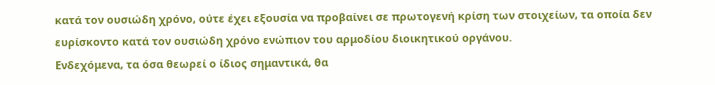κατά τον ουσιώδη χρόνο, ούτε έχει εξουσία να προβαίνει σε πρωτογενή κρίση των στοιχείων, τα οποία δεν ευρίσκοντο κατά τον ουσιώδη χρόνο ενώπιον του αρμοδίου διοικητικού οργάνου.
Ενδεχόμενα, τα όσα θεωρεί ο ίδιος σημαντικά, θα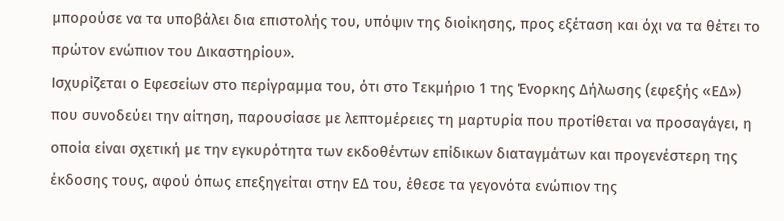μπορούσε να τα υποβάλει δια επιστολής του, υπόψιν της διοίκησης, προς εξέταση και όχι να τα θέτει το πρώτον ενώπιον του Δικαστηρίου».
Ισχυρίζεται ο Εφεσείων στο περίγραμμα του, ότι στο Τεκμήριο 1 της Ένορκης Δήλωσης (εφεξής «ΕΔ») που συνοδεύει την αίτηση, παρουσίασε με λεπτομέρειες τη μαρτυρία που προτίθεται να προσαγάγει, η οποία είναι σχετική με την εγκυρότητα των εκδοθέντων επίδικων διαταγμάτων και προγενέστερη της έκδοσης τους, αφού όπως επεξηγείται στην ΕΔ του, έθεσε τα γεγονότα ενώπιον της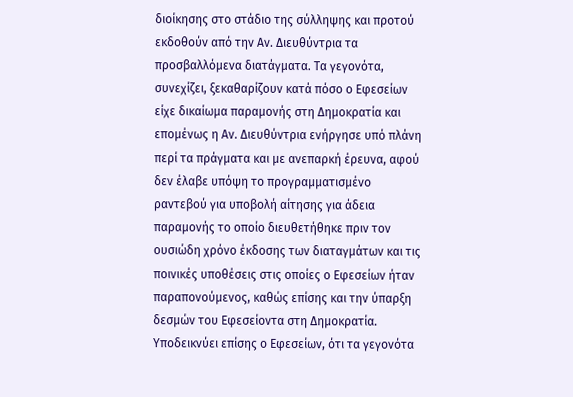διοίκησης στο στάδιο της σύλληψης και προτού εκδοθούν από την Αν. Διευθύντρια τα προσβαλλόμενα διατάγματα. Τα γεγονότα, συνεχίζει, ξεκαθαρίζουν κατά πόσο ο Εφεσείων είχε δικαίωμα παραμονής στη Δημοκρατία και επομένως η Αν. Διευθύντρια ενήργησε υπό πλάνη περί τα πράγματα και με ανεπαρκή έρευνα, αφού δεν έλαβε υπόψη το προγραμματισμένο ραντεβού για υποβολή αίτησης για άδεια παραμονής το οποίο διευθετήθηκε πριν τον ουσιώδη χρόνο έκδοσης των διαταγμάτων και τις ποινικές υποθέσεις στις οποίες ο Εφεσείων ήταν παραπονούμενος, καθώς επίσης και την ύπαρξη δεσμών του Εφεσείοντα στη Δημοκρατία.
Υποδεικνύει επίσης ο Εφεσείων, ότι τα γεγονότα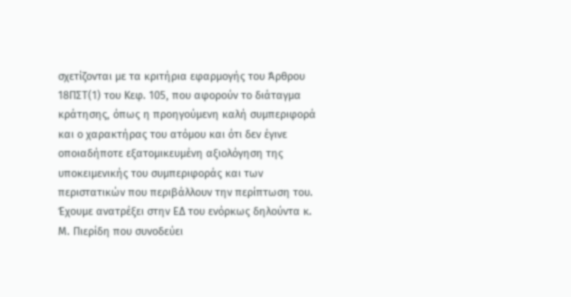σχετίζονται με τα κριτήρια εφαρμογής του Άρθρου 18ΠΣΤ(1) του Κεφ. 105, που αφορούν το διάταγμα κράτησης, όπως η προηγούμενη καλή συμπεριφορά και ο χαρακτήρας του ατόμου και ότι δεν έγινε οποιαδήποτε εξατομικευμένη αξιολόγηση της υποκειμενικής του συμπεριφοράς και των περιστατικών που περιβάλλουν την περίπτωση του.
Έχουμε ανατρέξει στην ΕΔ του ενόρκως δηλούντα κ. Μ. Πιερίδη που συνοδεύει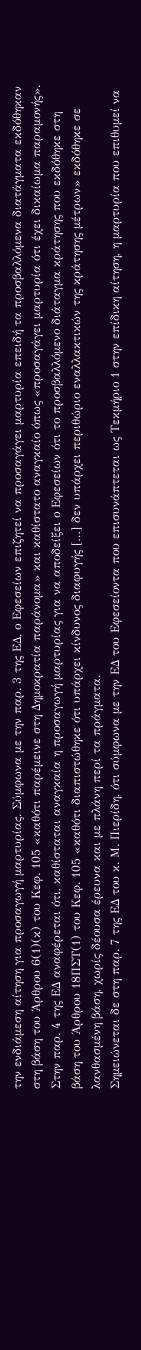την ενδιάμεση αίτηση για προσαγωγή μαρτυρίας. Σύμφωνα με την παρ. 3 της ΕΔ, ο Εφεσείων επιζητεί να προσαγάγει μαρτυρία επειδή τα προσβαλλόμενα διατάγματα εκδόθηκαν στη βάση του Άρθρου 6(1)(κ) του Κεφ. 105 «καθότι παρέμεινε στη Δημοκρατία παράνομα» και καθίστατο αναγκαίο όπως «προσαγάγει μαρτυρία ότι έχει δικαίωμα παραμονής». Στην παρ. 4 της ΕΔ αναφέρεται ότι, καθίσταται αναγκαία η προσαγωγή μαρτυρίας για να αποδείξει ο Εφεσείων ότι το προσβαλλόμενο διάταγμα κράτησης που εκδόθηκε στη βάση του Άρθρου 18ΠΣΤ(1) του Κεφ. 105 «καθότι διαπιστώθηκε ότι υπάρχει κίνδυνος διαφυγής […] δεν υπάρχει περιθώριο εναλλακτικών της κράτησης μέτρων» εκδόθηκε σε λανθασμένη βάση, χωρίς δέουσα έρευνα και με πλάνη περί τα πράγματα.
Σημειώνεται δε στη παρ. 7 της ΕΔ του κ. Μ. Πιερίδη, ότι σύμφωνα με την ΕΔ του Εφεσείοντα που επισυνάπτεται ως Τεκμήριο 1 στην επίδικη αίτηση, η μαρτυρία που επιθυμεί να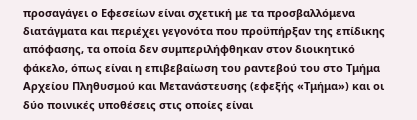προσαγάγει ο Εφεσείων είναι σχετική με τα προσβαλλόμενα διατάγματα και περιέχει γεγονότα που προϋπήρξαν της επίδικης απόφασης, τα οποία δεν συμπεριλήφθηκαν στον διοικητικό φάκελο, όπως είναι η επιβεβαίωση του ραντεβού του στο Τμήμα Αρχείου Πληθυσμού και Μετανάστευσης (εφεξής «Τμήμα») και οι δύο ποινικές υποθέσεις στις οποίες είναι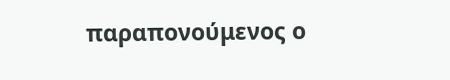παραπονούμενος ο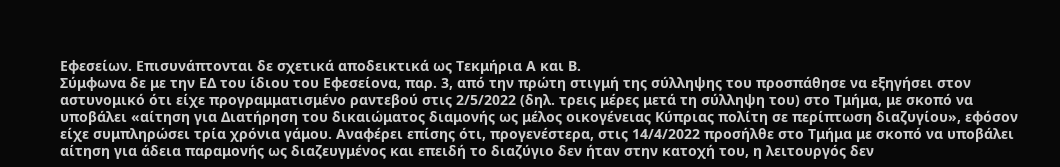Εφεσείων. Επισυνάπτονται δε σχετικά αποδεικτικά ως Τεκμήρια Α και Β.
Σύμφωνα δε με την ΕΔ του ίδιου του Εφεσείονα, παρ. 3, από την πρώτη στιγμή της σύλληψης του προσπάθησε να εξηγήσει στον αστυνομικό ότι είχε προγραμματισμένο ραντεβού στις 2/5/2022 (δηλ. τρεις μέρες μετά τη σύλληψη του) στο Τμήμα, με σκοπό να υποβάλει «αίτηση για Διατήρηση του δικαιώματος διαμονής ως μέλος οικογένειας Κύπριας πολίτη σε περίπτωση διαζυγίου», εφόσον είχε συμπληρώσει τρία χρόνια γάμου. Αναφέρει επίσης ότι, προγενέστερα, στις 14/4/2022 προσήλθε στο Τμήμα με σκοπό να υποβάλει αίτηση για άδεια παραμονής ως διαζευγμένος και επειδή το διαζύγιο δεν ήταν στην κατοχή του, η λειτουργός δεν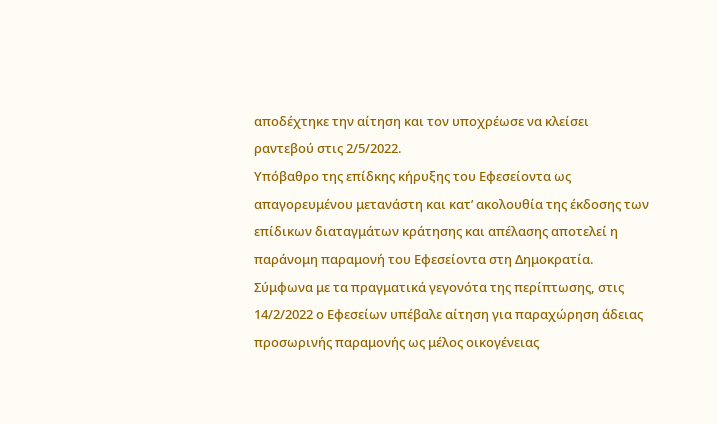αποδέχτηκε την αίτηση και τον υποχρέωσε να κλείσει ραντεβού στις 2/5/2022.
Υπόβαθρο της επίδκης κήρυξης του Εφεσείοντα ως απαγορευμένου μετανάστη και κατ’ ακολουθία της έκδοσης των επίδικων διαταγμάτων κράτησης και απέλασης αποτελεί η παράνομη παραμονή του Εφεσείοντα στη Δημοκρατία.
Σύμφωνα με τα πραγματικά γεγονότα της περίπτωσης, στις 14/2/2022 ο Εφεσείων υπέβαλε αίτηση για παραχώρηση άδειας προσωρινής παραμονής ως μέλος οικογένειας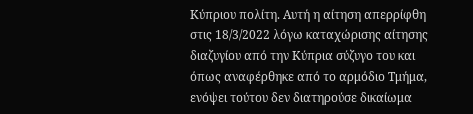Κύπριου πολίτη. Αυτή η αίτηση απερρίφθη στις 18/3/2022 λόγω καταχώρισης αίτησης διαζυγίου από την Κύπρια σύζυγο του και όπως αναφέρθηκε από το αρμόδιο Τμήμα, ενόψει τούτου δεν διατηρούσε δικαίωμα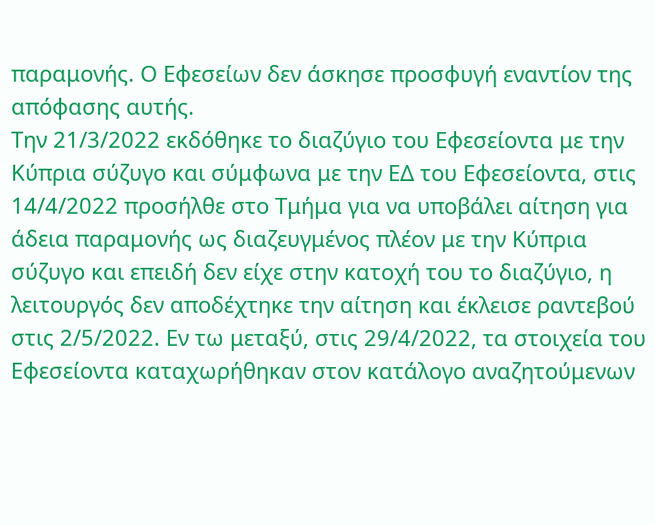παραμονής. Ο Εφεσείων δεν άσκησε προσφυγή εναντίον της απόφασης αυτής.
Την 21/3/2022 εκδόθηκε το διαζύγιο του Εφεσείοντα με την Κύπρια σύζυγο και σύμφωνα με την ΕΔ του Εφεσείοντα, στις 14/4/2022 προσήλθε στο Τμήμα για να υποβάλει αίτηση για άδεια παραμονής ως διαζευγμένος πλέον με την Κύπρια σύζυγο και επειδή δεν είχε στην κατοχή του το διαζύγιο, η λειτουργός δεν αποδέχτηκε την αίτηση και έκλεισε ραντεβού στις 2/5/2022. Εν τω μεταξύ, στις 29/4/2022, τα στοιχεία του Εφεσείοντα καταχωρήθηκαν στον κατάλογο αναζητούμενων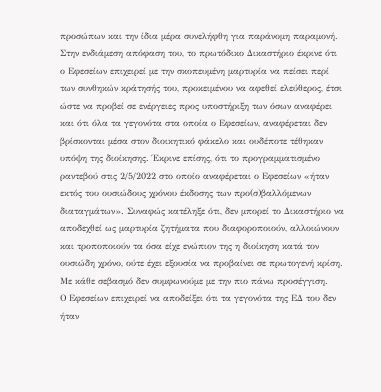προσώπων και την ίδια μέρα συνελήφθη για παράνομη παραμονή.
Στην ενδιάμεση απόφαση του, το πρωτόδικο Δικαστήριο έκρινε ότι ο Εφεσείων επιχειρεί με την σκοπευμένη μαρτυρία να πείσει περί των συνθηκών κράτησής του, προκειμένου να αφεθεί ελεύθερος, έτσι ώστε να προβεί σε ενέργειες προς υποστήριξη των όσων αναφέρει και ότι όλα τα γεγονότα στα οποία ο Εφεσείων, αναφέρεται δεν βρίσκονται μέσα στον διοικητικό φάκελο και ουδέποτε τέθηκαν υπόψη της διοίκησης. Έκρινε επίσης, ότι το προγραμματισμένο ραντεβού στις 2/5/2022 στο οποίο αναφέρεται ο Εφεσείων «ήταν εκτός του ουσιώδους χρόνου έκδοσης των προ(σ)βαλλόμενων διαταγμάτων». Συναφώς κατέληξε ότι, δεν μπορεί το Δικαστήριο να αποδεχθεί ως μαρτυρία ζητήματα που διαφοροποιούν, αλλοιώνουν και τροποποιούν τα όσα είχε ενώπιον της η διοίκηση κατά τον ουσιώδη χρόνο, ούτε έχει εξουσία να προβαίνει σε πρωτογενή κρίση.
Με κάθε σεβασμό δεν συμφωνούμε με την πιο πάνω προσέγγιση.
Ο Εφεσείων επιχειρεί να αποδείξει ότι τα γεγονότα της ΕΔ του δεν ήταν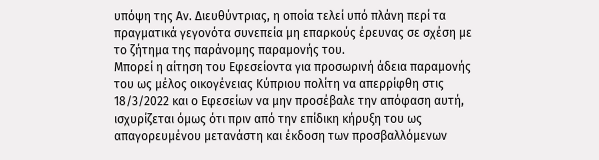υπόψη της Αν. Διευθύντριας, η οποία τελεί υπό πλάνη περί τα πραγματικά γεγονότα συνεπεία μη επαρκούς έρευνας σε σχέση με το ζήτημα της παράνομης παραμονής του.
Μπορεί η αίτηση του Εφεσείοντα για προσωρινή άδεια παραμονής του ως μέλος οικογένειας Κύπριου πολίτη να απερρίφθη στις 18/3/2022 και ο Εφεσείων να μην προσέβαλε την απόφαση αυτή, ισχυρίζεται όμως ότι πριν από την επίδικη κήρυξη του ως απαγορευμένου μετανάστη και έκδοση των προσβαλλόμενων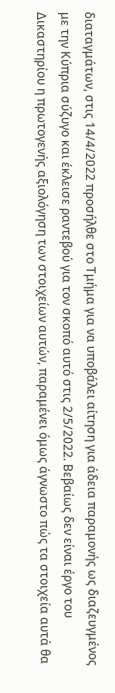διαταγμάτων, στις 14/4/2022 προσήλθε στο Τμήμα για να υποβάλει αίτηση για άδεια παραμονής ως διαζευγμένος με την Κύπρια σύζυγο και έκλεισε ραντεβού για τον σκοπό αυτό στις 2/5/2022. Βεβαίως δεν είναι έργο του Δικαστηρίου η πρωτογενής αξιολόγηση των στοιχείων αυτών, παραμένει όμως άγνωστο πώς τα στοιχεία αυτά θα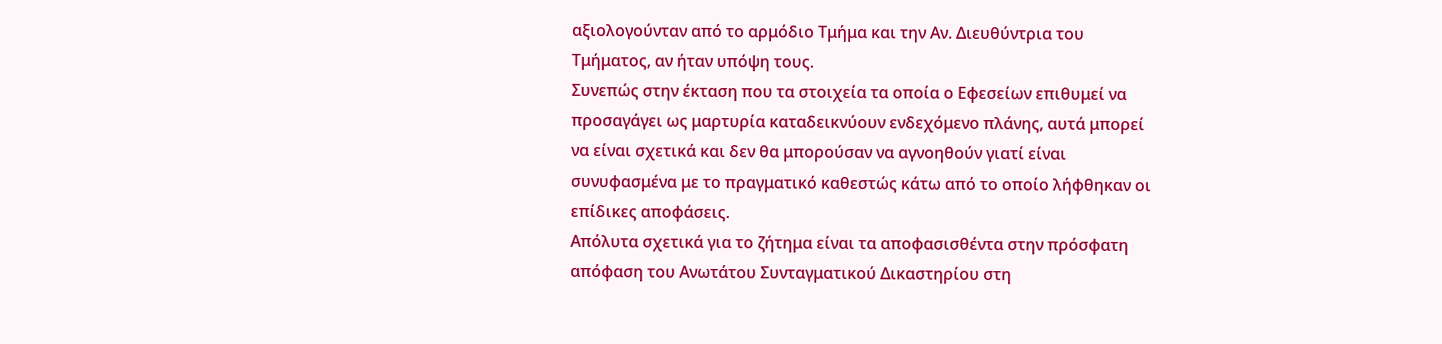αξιολογούνταν από το αρμόδιο Τμήμα και την Αν. Διευθύντρια του Τμήματος, αν ήταν υπόψη τους.
Συνεπώς στην έκταση που τα στοιχεία τα οποία ο Εφεσείων επιθυμεί να προσαγάγει ως μαρτυρία καταδεικνύουν ενδεχόμενο πλάνης, αυτά μπορεί να είναι σχετικά και δεν θα μπορούσαν να αγνοηθούν γιατί είναι συνυφασμένα με το πραγματικό καθεστώς κάτω από το οποίο λήφθηκαν οι επίδικες αποφάσεις.
Απόλυτα σχετικά για το ζήτημα είναι τα αποφασισθέντα στην πρόσφατη απόφαση του Ανωτάτου Συνταγματικού Δικαστηρίου στη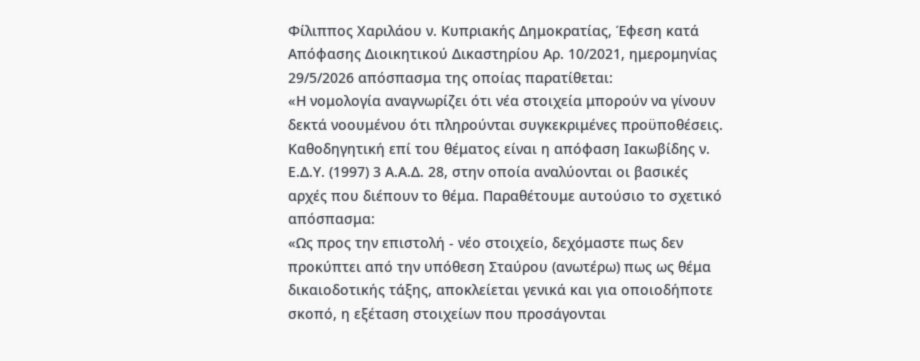Φίλιππος Χαριλάου ν. Κυπριακής Δημοκρατίας, Έφεση κατά Απόφασης Διοικητικού Δικαστηρίου Αρ. 10/2021, ημερομηνίας 29/5/2026 απόσπασμα της οποίας παρατίθεται:
«Η νομολογία αναγνωρίζει ότι νέα στοιχεία μπορούν να γίνουν δεκτά νοουμένου ότι πληρούνται συγκεκριμένες προϋποθέσεις. Καθοδηγητική επί του θέματος είναι η απόφαση Ιακωβίδης ν. Ε.Δ.Υ. (1997) 3 Α.Α.Δ. 28, στην οποία αναλύονται οι βασικές αρχές που διέπουν το θέμα. Παραθέτουμε αυτούσιο το σχετικό απόσπασμα:
«Ως προς την επιστολή - νέο στοιχείο, δεχόμαστε πως δεν προκύπτει από την υπόθεση Σταύρου (ανωτέρω) πως ως θέμα δικαιοδοτικής τάξης, αποκλείεται γενικά και για οποιοδήποτε σκοπό, η εξέταση στοιχείων που προσάγονται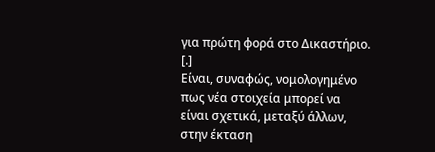για πρώτη φορά στο Δικαστήριο.
[.]
Είναι, συναφώς, νομολογημένο πως νέα στοιχεία μπορεί να είναι σχετικά, μεταξύ άλλων, στην έκταση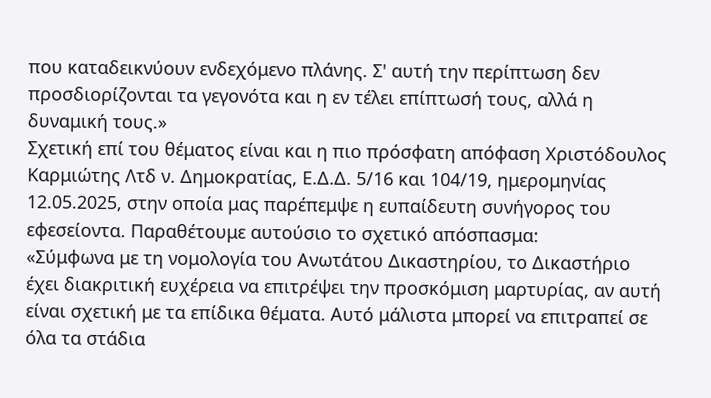που καταδεικνύουν ενδεχόμενο πλάνης. Σ' αυτή την περίπτωση δεν προσδιορίζονται τα γεγονότα και η εν τέλει επίπτωσή τους, αλλά η δυναμική τους.»
Σχετική επί του θέματος είναι και η πιο πρόσφατη απόφαση Χριστόδουλος Καρμιώτης Λτδ ν. Δημοκρατίας, Ε.Δ.Δ. 5/16 και 104/19, ημερομηνίας 12.05.2025, στην οποία μας παρέπεμψε η ευπαίδευτη συνήγορος του εφεσείοντα. Παραθέτουμε αυτούσιο το σχετικό απόσπασμα:
«Σύμφωνα με τη νομολογία του Ανωτάτου Δικαστηρίου, το Δικαστήριο έχει διακριτική ευχέρεια να επιτρέψει την προσκόμιση μαρτυρίας, αν αυτή είναι σχετική με τα επίδικα θέματα. Αυτό μάλιστα μπορεί να επιτραπεί σε όλα τα στάδια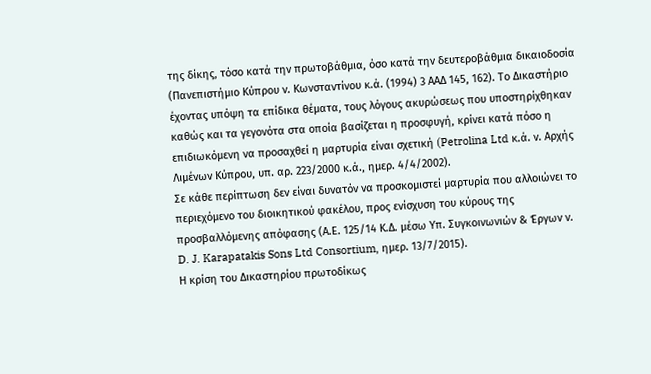της δίκης, τόσο κατά την πρωτοβάθμια, όσο κατά την δευτεροβάθμια δικαιοδοσία (Πανεπιστήμιο Κύπρου ν. Κωνσταντίνου κ.ά. (1994) 3 ΑΑΔ 145, 162). Το Δικαστήριο έχοντας υπόψη τα επίδικα θέματα, τους λόγους ακυρώσεως που υποστηρίχθηκαν καθώς και τα γεγονότα στα οποία βασίζεται η προσφυγή, κρίνει κατά πόσο η επιδιωκόμενη να προσαχθεί η μαρτυρία είναι σχετική (Petrolina Ltd κ.ά. ν. Αρχής Λιμένων Κύπρου, υπ. αρ. 223/2000 κ.ά., ημερ. 4/4/2002).
Σε κάθε περίπτωση δεν είναι δυνατόν να προσκομιστεί μαρτυρία που αλλοιώνει το περιεχόμενο του διοικητικού φακέλου, προς ενίσχυση του κύρους της προσβαλλόμενης απόφασης (Α.Ε. 125/14 Κ.Δ. μέσω Υπ. Συγκοινωνιών & Έργων ν. D. J. Karapatakis Sons Ltd Consortium, ημερ. 13/7/2015).
Η κρίση του Δικαστηρίου πρωτοδίκως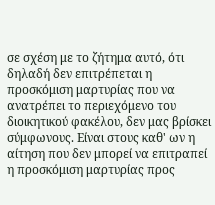σε σχέση με το ζήτημα αυτό, ότι δηλαδή δεν επιτρέπεται η προσκόμιση μαρτυρίας που να ανατρέπει το περιεχόμενο του διοικητικού φακέλου, δεν μας βρίσκει σύμφωνους. Είναι στους καθ' ων η αίτηση που δεν μπορεί να επιτραπεί η προσκόμιση μαρτυρίας προς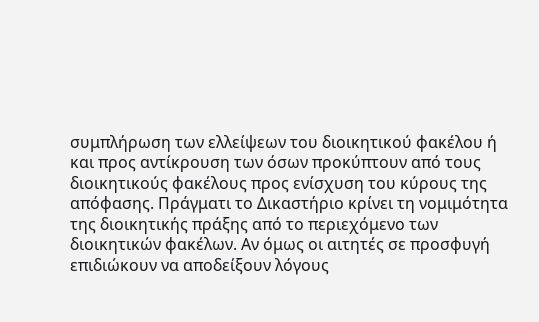συμπλήρωση των ελλείψεων του διοικητικού φακέλου ή και προς αντίκρουση των όσων προκύπτουν από τους διοικητικούς φακέλους προς ενίσχυση του κύρους της απόφασης. Πράγματι το Δικαστήριο κρίνει τη νομιμότητα της διοικητικής πράξης από το περιεχόμενο των διοικητικών φακέλων. Αν όμως οι αιτητές σε προσφυγή επιδιώκουν να αποδείξουν λόγους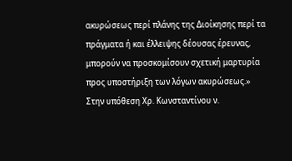ακυρώσεως περί πλάνης της Διοίκησης περί τα πράγματα ή και έλλειψης δέουσας έρευνας, μπορούν να προσκομίσουν σχετική μαρτυρία προς υποστήριξη των λόγων ακυρώσεως.»
Στην υπόθεση Χρ. Κωνσταντίνου ν.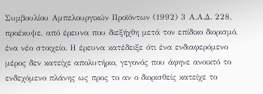Συμβουλίου Αμπελουργικών Προϊόντων (1992) 3 Α.Α.Δ. 228, προέκυψε, από έρευνα που διεξήχθη μετά τον επίδικο διορισμό, ένα νέο στοιχείο. Η έρευνα κατέδειξε ότι ένα ενδιαφερόμενο μέρος δεν κατείχε απολυτήριο, γεγονός που άφηνε ανοικτό το ενδεχόμενο πλάνης ως προς το αν ο διορισθείς κατείχε το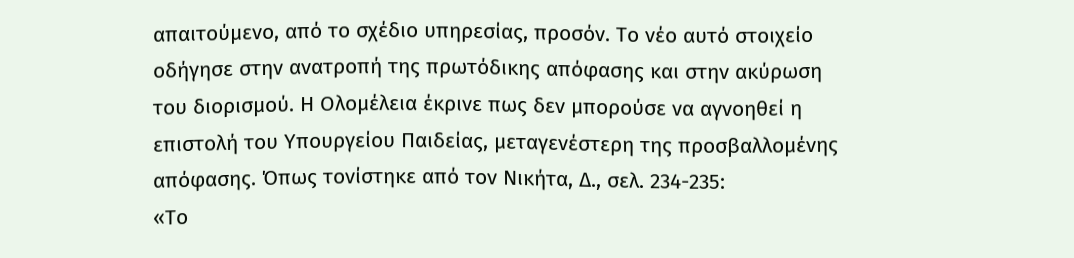απαιτούμενο, από το σχέδιο υπηρεσίας, προσόν. Το νέο αυτό στοιχείο οδήγησε στην ανατροπή της πρωτόδικης απόφασης και στην ακύρωση του διορισμού. Η Ολομέλεια έκρινε πως δεν μπορούσε να αγνοηθεί η επιστολή του Υπουργείου Παιδείας, μεταγενέστερη της προσβαλλομένης απόφασης. Όπως τονίστηκε από τον Νικήτα, Δ., σελ. 234-235:
«Το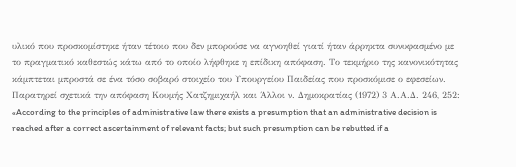υλικό που προσκομίστηκε ήταν τέτοιο που δεν μπορούσε να αγνοηθεί γιατί ήταν άρρηκτα συνυφασμένο με το πραγματικό καθεστώς κάτω από το οποίο λήφθηκε η επίδικη απόφαση. Το τεκμήριο της κανονικότητας κάμπτεται μπροστά σε ένα τόσο σοβαρό στοιχείο του Υπουργείου Παιδείας που προσκόμισε ο εφεσείων. Παρατηρεί σχετικά την απόφαση Κουμής Χατζημιχαήλ και Άλλοι ν. Δημοκρατίας (1972) 3 Α.Α.Δ. 246, 252:
«According to the principles of administrative law there exists a presumption that an administrative decision is reached after a correct ascertainment of relevant facts; but such presumption can be rebutted if a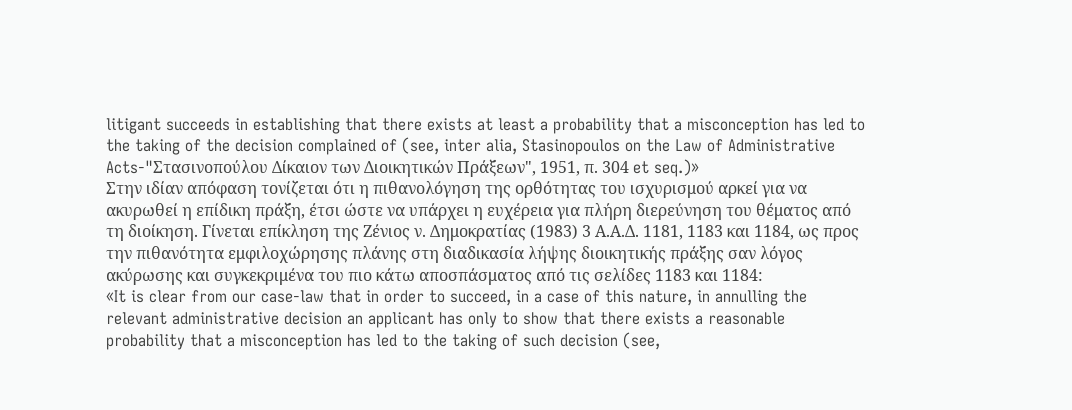litigant succeeds in establishing that there exists at least a probability that a misconception has led to the taking of the decision complained of (see, inter alia, Stasinopoulos on the Law of Administrative Acts-"Στασινοπούλου Δίκαιον των Διοικητικών Πράξεων", 1951, π. 304 et seq.)»
Στην ιδίαν απόφαση τονίζεται ότι η πιθανολόγηση της ορθότητας του ισχυρισμού αρκεί για να ακυρωθεί η επίδικη πράξη, έτσι ώστε να υπάρχει η ευχέρεια για πλήρη διερεύνηση του θέματος από τη διοίκηση. Γίνεται επίκληση της Ζένιος ν. Δημοκρατίας (1983) 3 Α.Α.Δ. 1181, 1183 και 1184, ως προς την πιθανότητα εμφιλοχώρησης πλάνης στη διαδικασία λήψης διοικητικής πράξης σαν λόγος ακύρωσης και συγκεκριμένα του πιο κάτω αποσπάσματος από τις σελίδες 1183 και 1184:
«It is clear from our case-law that in order to succeed, in a case of this nature, in annulling the relevant administrative decision an applicant has only to show that there exists a reasonable probability that a misconception has led to the taking of such decision (see,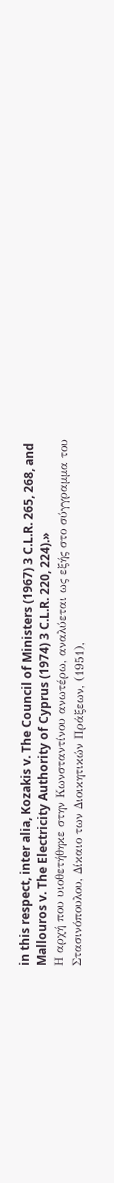in this respect, inter alia, Kozakis v. The Council of Ministers (1967) 3 C.L.R. 265, 268, and Mallouros v. The Electricity Authority of Cyprus (1974) 3 C.L.R. 220, 224).»
Η αρχή που υιοθετήθηκε στην Κωνσταντίνου ανωτέρω, αναλύεται ως εξής στο σύγγραμμα του Στασινόπουλου, Δίκαιο των Διοικητικών Πράξεων, (1951),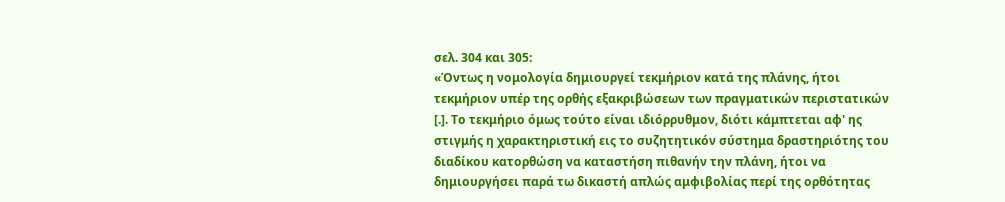σελ. 304 και 305:
«Όντως η νομολογία δημιουργεί τεκμήριον κατά της πλάνης, ήτοι τεκμήριον υπέρ της ορθής εξακριβώσεων των πραγματικών περιστατικών [.]. Το τεκμήριο όμως τούτο είναι ιδιόρρυθμον, διότι κάμπτεται αφ' ης στιγμής η χαρακτηριστική εις το συζητητικόν σύστημα δραστηριότης του διαδίκου κατορθώση να καταστήση πιθανήν την πλάνη, ήτοι να δημιουργήσει παρά τω δικαστή απλώς αμφιβολίας περί της ορθότητας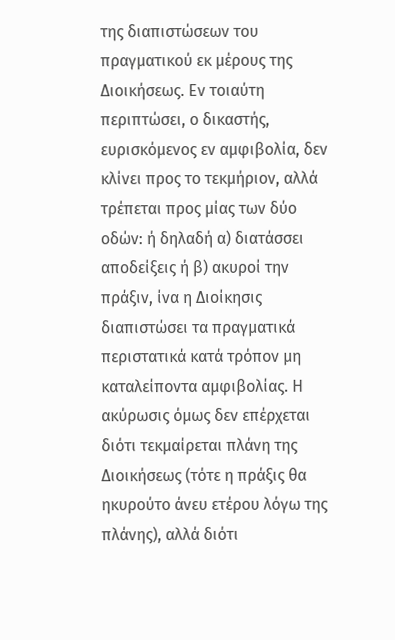της διαπιστώσεων του πραγματικού εκ μέρους της Διοικήσεως. Εν τοιαύτη περιπτώσει, ο δικαστής, ευρισκόμενος εν αμφιβολία, δεν κλίνει προς το τεκμήριον, αλλά τρέπεται προς μίας των δύο οδών: ή δηλαδή α) διατάσσει αποδείξεις ή β) ακυροί την πράξιν, ίνα η Διοίκησις διαπιστώσει τα πραγματικά περιστατικά κατά τρόπον μη καταλείποντα αμφιβολίας. Η ακύρωσις όμως δεν επέρχεται διότι τεκμαίρεται πλάνη της Διοικήσεως (τότε η πράξις θα ηκυρούτο άνευ ετέρου λόγω της πλάνης), αλλά διότι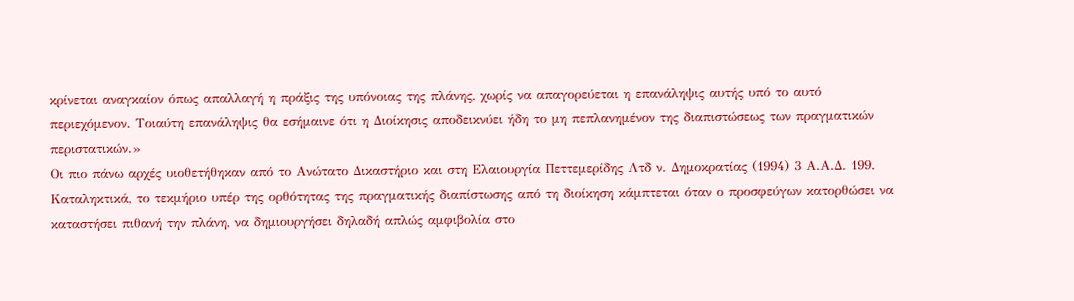κρίνεται αναγκαίον όπως απαλλαγή η πράξις της υπόνοιας της πλάνης, χωρίς να απαγορεύεται η επανάληψις αυτής υπό το αυτό περιεχόμενον. Τοιαύτη επανάληψις θα εσήμαινε ότι η Διοίκησις αποδεικνύει ήδη το μη πεπλανημένον της διαπιστώσεως των πραγματικών περιστατικών.»
Οι πιο πάνω αρχές υιοθετήθηκαν από το Ανώτατο Δικαστήριο και στη Ελαιουργία Πεττεμερίδης Λτδ ν. Δημοκρατίας (1994) 3 Α.Α.Δ. 199.
Καταληκτικά, το τεκμήριο υπέρ της ορθότητας της πραγματικής διαπίστωσης από τη διοίκηση κάμπτεται όταν ο προσφεύγων κατορθώσει να καταστήσει πιθανή την πλάνη, να δημιουργήσει δηλαδή απλώς αμφιβολία στο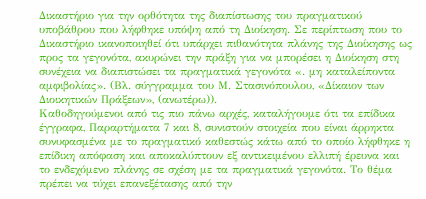Δικαστήριο για την ορθότητα της διαπίστωσης του πραγματικού υποβάθρου που λήφθηκε υπόψη από τη Διοίκηση. Σε περίπτωση που το Δικαστήριο ικανοποιηθεί ότι υπάρχει πιθανότητα πλάνης της Διοίκησης ως προς τα γεγονότα, ακυρώνει την πράξη για να μπορέσει η Διοίκηση στη συνέχεια να διαπιστώσει τα πραγματικά γεγονότα «. μη καταλείποντα αμφιβολίας». (Βλ. σύγγραμμα του Μ. Στασινόπουλου, «Δίκαιον των Διοικητικών Πράξεων», (ανωτέρω)).
Καθοδηγούμενοι από τις πιο πάνω αρχές, καταλήγουμε ότι τα επίδικα έγγραφα, Παραρτήματα 7 και 8, συνιστούν στοιχεία που είναι άρρηκτα συνυφασμένα με το πραγματικό καθεστώς κάτω από το οποίο λήφθηκε η επίδικη απόφαση και αποκαλύπτουν εξ αντικειμένου ελλιπή έρευνα και το ενδεχόμενο πλάνης σε σχέση με τα πραγματικά γεγονότα. Το θέμα πρέπει να τύχει επανεξέτασης από την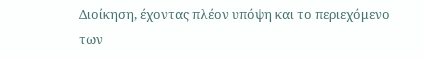Διοίκηση, έχοντας πλέον υπόψη και το περιεχόμενο των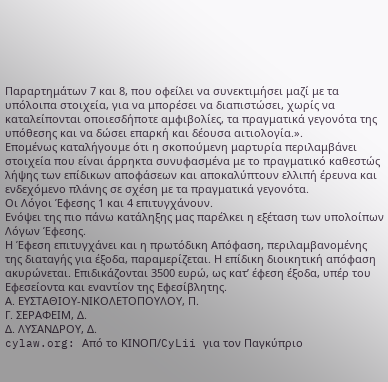Παραρτημάτων 7 και 8, που οφείλει να συνεκτιμήσει μαζί με τα υπόλοιπα στοιχεία, για να μπορέσει να διαπιστώσει, χωρίς να καταλείπονται οποιεσδήποτε αμφιβολίες, τα πραγματικά γεγονότα της υπόθεσης και να δώσει επαρκή και δέουσα αιτιολογία.».
Επομένως καταλήγουμε ότι η σκοπούμενη μαρτυρία περιλαμβάνει στοιχεία που είναι άρρηκτα συνυφασμένα με το πραγματικό καθεστώς λήψης των επίδικων αποφάσεων και αποκαλύπτουν ελλιπή έρευνα και ενδεχόμενο πλάνης σε σχέση με τα πραγματικά γεγονότα.
Οι Λόγοι Έφεσης 1 και 4 επιτυγχάνουν.
Ενόψει της πιο πάνω κατάληξης μας παρέλκει η εξέταση των υπολοίπων Λόγων Έφεσης.
Η Έφεση επιτυγχάνει και η πρωτόδικη Απόφαση, περιλαμβανομένης της διαταγής για έξοδα, παραμερίζεται. Η επίδικη διοικητική απόφαση ακυρώνεται. Επιδικάζονται 3500 ευρώ, ως κατ’ έφεση έξοδα, υπέρ του Εφεσείοντα και εναντίον της Εφεσίβλητης.
Α. ΕΥΣΤΑΘΙΟΥ-ΝΙΚΟΛΕΤΟΠΟΥΛΟΥ, Π.
Γ. ΣΕΡΑΦΕΙΜ, Δ.
Δ. ΛΥΣΑΝΔΡΟΥ, Δ.
cylaw.org: Από το ΚΙΝOΠ/CyLii για τον Παγκύπριο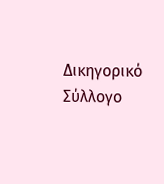Δικηγορικό Σύλλογο